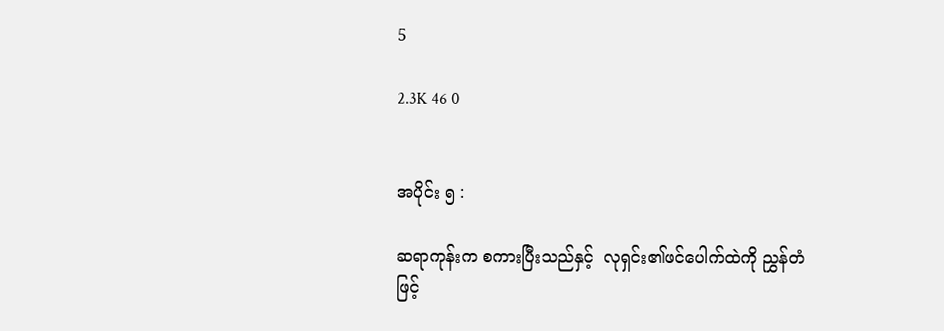5

2.3K 46 0


အပိုင်း ၅ :

ဆရာကုန်းက စကားပြီးသည်နှင့်  လုရှင်း၏ဖင်ပေါက်ထဲကို ညွှန်တံဖြင့်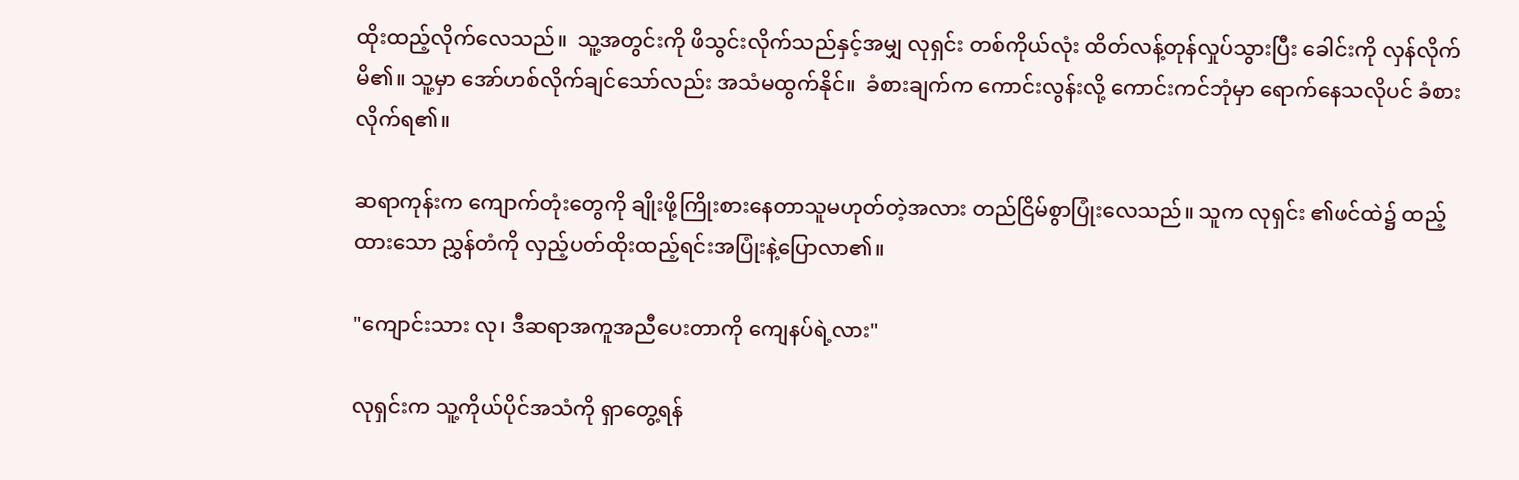ထိုးထည့်လိုက်လေသည်။  သူ့အတွင်းကို ဖိသွင်းလိုက်သည်နှင့်အမျှ လုရှင်း တစ်ကိုယ်လုံး ထိတ်လန့်တုန်လှုပ်သွားပြီး ခေါင်းကို လှန်လိုက်မိ၏။ သူ့မှာ အော်ဟစ်လိုက်ချင်သော်လည်း အသံမထွက်နိုင်။  ခံစားချက်က ကောင်းလွန်းလို့ ကောင်းကင်ဘုံမှာ ရောက်နေသလိုပင် ခံစားလိုက်ရ၏။

ဆရာကုန်းက ကျောက်တုံးတွေကို ချိုးဖို့ကြိုးစားနေတာသူမဟုတ်တဲ့အလား တည်ငြိမ်စွာပြုံးလေသည်။ သူက လုရှင်း ၏ဖင်ထဲ၌ ထည့်ထားသော ညွှန်တံကို လှည့်ပတ်ထိုးထည့်ရင်းအပြုံးနဲ့ပြောလာ၏။

"ကျောင်းသား လု၊ ဒီဆရာအကူအညီပေးတာကို ကျေနပ်ရဲ့လား"

လုရှင်းက သူ့ကိုယ်ပိုင်အသံကို ရှာတွေ့ရန်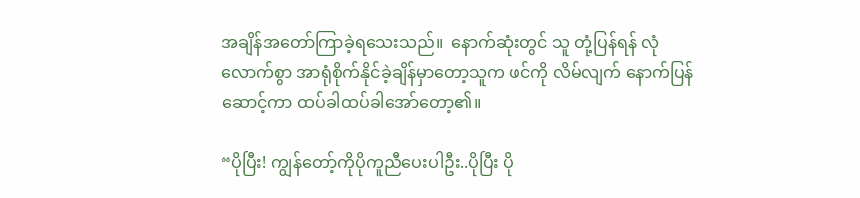အချိန်အတော်ကြာခဲ့ရသေးသည်။  နောက်ဆုံးတွင် သူ တုံ့ပြန်ရန် လုံလောက်စွာ အာရုံစိုက်နိုင်ခဲ့ချိန်မှာတော့သူက ဖင်ကို လိမ်လျက် နောက်ပြန်ဆောင့်ကာ ထပ်ခါထပ်ခါအော်တော့၏။

“ပိုပြီး! ကျွန်တော့်ကိုပိုကူညီပေးပါဦး..ပိုပြီး ပို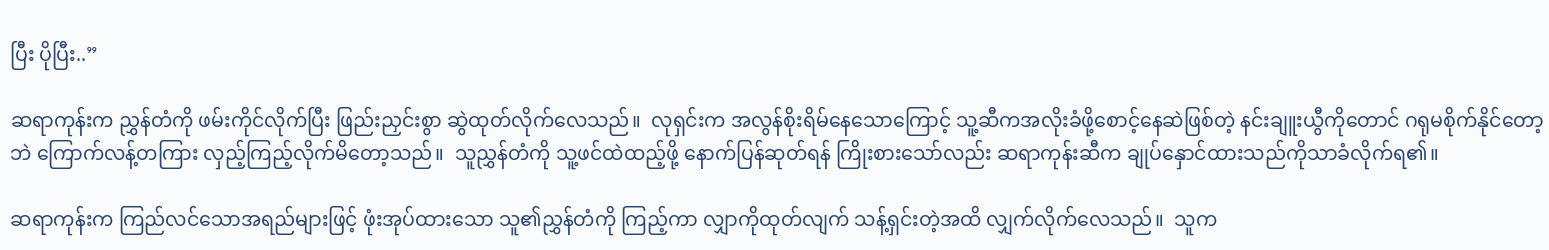ပြီး ပိုပြီး..”

ဆရာကုန်းက ညွှန်တံကို ဖမ်းကိုင်လိုက်ပြီး ဖြည်းညှင်းစွာ ဆွဲထုတ်လိုက်လေသည်။  လုရှင်းက အလွန်စိုးရိမ်နေသောကြောင့် သူ့ဆီကအလိုးခံဖို့စောင့်နေဆဲဖြစ်တဲ့ နင်းချူးယွီကိုတောင် ဂရုမစိုက်နိုင်တော့ဘဲ ကြောက်လန့်တကြား လှည့်ကြည့်လိုက်မိတော့သည်။  သူညွှန်တံကို သူ့ဖင်ထဲထည့်ဖို့ နောက်ပြန်ဆုတ်ရန် ကြိုးစားသော်လည်း ဆရာကုန်းဆီက ချုပ်နှောင်ထားသည်ကိုသာခံလိုက်ရ၏။

ဆရာကုန်းက ကြည်လင်သောအရည်များဖြင့် ဖုံးအုပ်ထားသော သူ၏ညွှန်တံကို ကြည့်ကာ လျှာကိုထုတ်လျက် သန့်ရှင်းတဲ့အထိ လျှက်လိုက်လေသည်။  သူက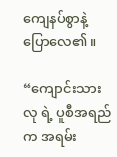ကျေနပ်စွာနဲ့ ပြောလေ၏။

“ကျောင်းသားလု ရဲ့ ပူစီအရည်က အရမ်း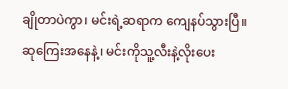ချိုတာပဲကွာ၊ မင်းရဲ့ဆရာက ကျေနပ်သွားပြီ။  ဆုကြေးအနေနဲ့၊ မင်းကိုသူ့လီးနဲ့လိုးပေး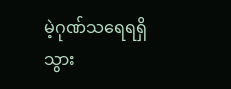မဲ့ဂုဏ်သရေရရှိသွား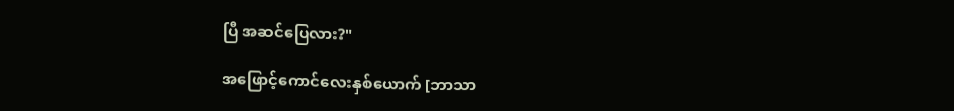ပြီ အဆင်ပြေလား?"

အဖြောင့်ကောင်လေးနှစ်ယောက် [ဘာသာ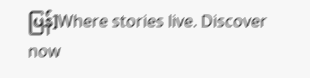ပြန်]Where stories live. Discover now